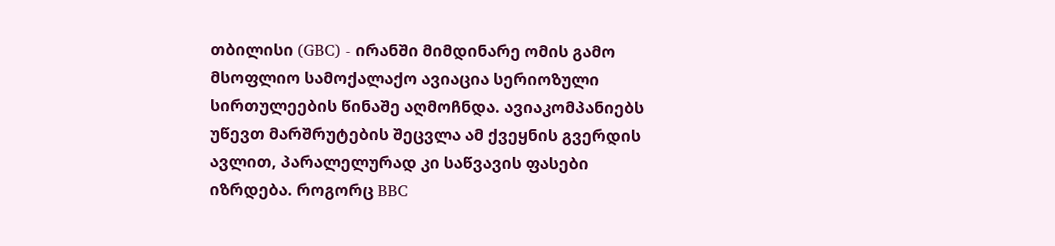თბილისი (GBC) - ირანში მიმდინარე ომის გამო მსოფლიო სამოქალაქო ავიაცია სერიოზული სირთულეების წინაშე აღმოჩნდა. ავიაკომპანიებს უწევთ მარშრუტების შეცვლა ამ ქვეყნის გვერდის ავლით, პარალელურად კი საწვავის ფასები იზრდება. როგორც BBC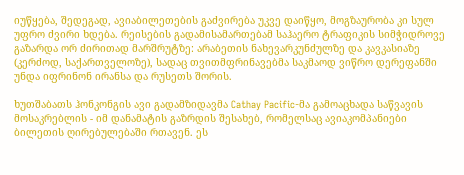იუწყება, შედეგად, ავიაბილეთების გაძვირება უკვე დაიწყო, მოგზაურობა კი სულ უფრო ძვირი ხდება. რეისების გადამისამართებამ საჰაერო ტრაფიკის სიმჭიდროვე გაზარდა ორ ძირითად მარშრუტზე: არაბეთის ნახევარკუნძულზე და კავკასიაზე (კერძოდ, საქართველოზე), სადაც თვითმფრინავებმა საკმაოდ ვიწრო დერეფანში უნდა იფრინონ ირანსა და რუსეთს შორის.

ხუთშაბათს ჰონკონგის ავი გადამზიდავმა Cathay Pacific-მა გამოაცხადა საწვავის მოსაკრებლის - იმ დანამატის გაზრდის შესახებ, რომელსაც ავიაკომპანიები ბილეთის ღირებულებაში რთავენ. ეს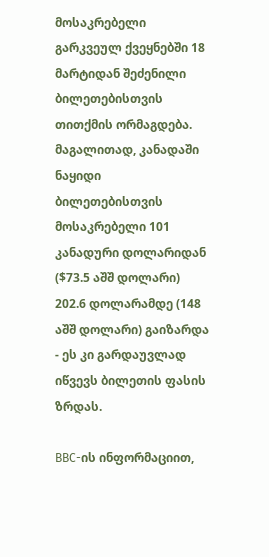მოსაკრებელი გარკვეულ ქვეყნებში 18 მარტიდან შეძენილი ბილეთებისთვის თითქმის ორმაგდება. მაგალითად, კანადაში ნაყიდი ბილეთებისთვის მოსაკრებელი 101 კანადური დოლარიდან ($73.5 აშშ დოლარი) 202.6 დოლარამდე (148 აშშ დოლარი) გაიზარდა - ეს კი გარდაუვლად იწვევს ბილეთის ფასის ზრდას.

BBC-ის ინფორმაციით,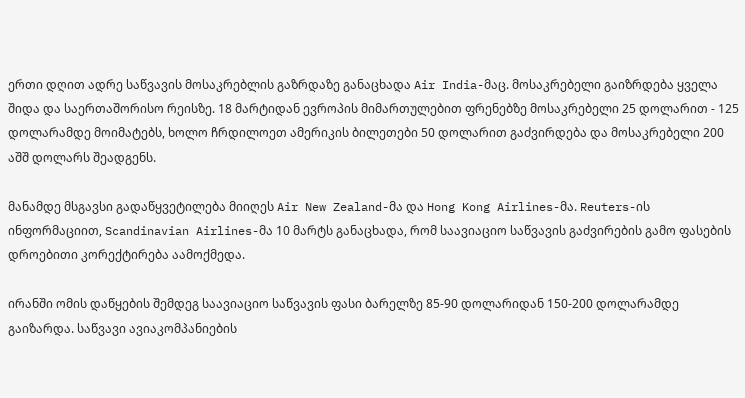ერთი დღით ადრე საწვავის მოსაკრებლის გაზრდაზე განაცხადა Air India-მაც. მოსაკრებელი გაიზრდება ყველა შიდა და საერთაშორისო რეისზე. 18 მარტიდან ევროპის მიმართულებით ფრენებზე მოსაკრებელი 25 დოლარით - 125 დოლარამდე მოიმატებს, ხოლო ჩრდილოეთ ამერიკის ბილეთები 50 დოლარით გაძვირდება და მოსაკრებელი 200 აშშ დოლარს შეადგენს.

მანამდე მსგავსი გადაწყვეტილება მიიღეს Air New Zealand-მა და Hong Kong Airlines-მა. Reuters-ის ინფორმაციით, Scandinavian Airlines-მა 10 მარტს განაცხადა, რომ საავიაციო საწვავის გაძვირების გამო ფასების დროებითი კორექტირება აამოქმედა.

ირანში ომის დაწყების შემდეგ საავიაციო საწვავის ფასი ბარელზე 85-90 დოლარიდან 150-200 დოლარამდე გაიზარდა. საწვავი ავიაკომპანიების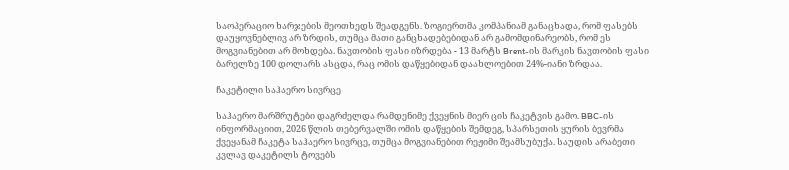საოპერაციო ხარჯების მეოთხედს შეადგენს. ზოგიერთმა კომპანიამ განაცხადა, რომ ფასებს დაუყოვნებლივ არ ზრდის, თუმცა მათი განცხადებებიდან არ გამომდინარეობს, რომ ეს მოგვიანებით არ მოხდება. ნავთობის ფასი იზრდება - 13 მარტს Brent-ის მარკის ნავთობის ფასი ბარელზე 100 დოლარს ასცდა, რაც ომის დაწყებიდან დაახლოებით 24%-იანი ზრდაა.

ჩაკეტილი საჰაერო სივრცე

საჰაერო მარშრუტები დაგრძელდა რამდენიმე ქვეყნის მიერ ცის ჩაკეტვის გამო. BBC-ის ინფორმაციით, 2026 წლის თებერვალში ომის დაწყების შემდეგ, სპარსეთის ყურის ბევრმა ქვეყანამ ჩაკეტა საჰაერო სივრცე, თუმცა მოგვიანებით რეჟიმი შეამსუბუქა. საუდის არაბეთი კვლავ დაკეტილს ტოვებს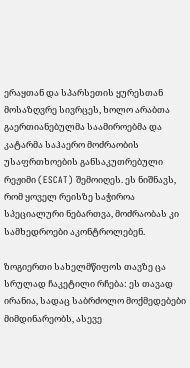ერაყთან და სპარსეთის ყურესთან მოსაზღვრე სივრცეს, ხოლო არაბთა გაერთიანებულმა საამიროებმა და კატარმა საჰაერო მოძრაობის უსაფრთხოების განსაკუთრებული რეჟიმი (ESCAT) შემოიღეს. ეს ნიშნავს, რომ ყოველ რეისზე საჭიროა სპეციალური ნებართვა, მოძრაობას კი სამხედროები აკონტროლებენ.

ზოგიერთი სახელმწიფოს თავზე ცა სრულად ჩაკეტილი რჩება: ეს თავად ირანია, სადაც საბრძოლო მოქმედებები მიმდინარეობს, ასევე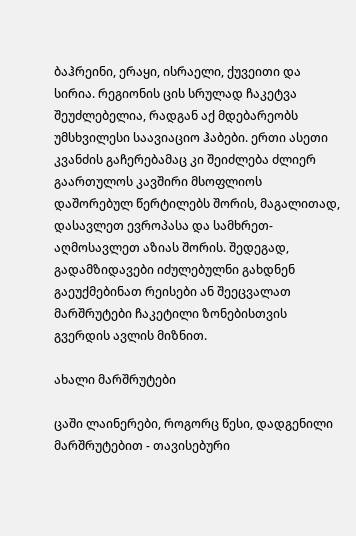ბაჰრეინი, ერაყი, ისრაელი, ქუვეითი და სირია. რეგიონის ცის სრულად ჩაკეტვა შეუძლებელია, რადგან აქ მდებარეობს უმსხვილესი საავიაციო ჰაბები. ერთი ასეთი კვანძის გაჩერებამაც კი შეიძლება ძლიერ გაართულოს კავშირი მსოფლიოს დაშორებულ წერტილებს შორის, მაგალითად, დასავლეთ ევროპასა და სამხრეთ-აღმოსავლეთ აზიას შორის. შედეგად, გადამზიდავები იძულებულნი გახდნენ გაეუქმებინათ რეისები ან შეეცვალათ მარშრუტები ჩაკეტილი ზონებისთვის გვერდის ავლის მიზნით.

ახალი მარშრუტები

ცაში ლაინერები, როგორც წესი, დადგენილი მარშრუტებით - თავისებური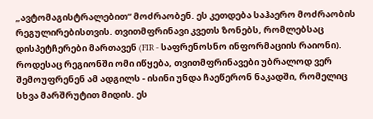„ავტომაგისტრალებით“ მოძრაობენ. ეს კეთდება საჰაერო მოძრაობის რეგულირებისთვის. თვითმფრინავი კვეთს ზონებს, რომლებსაც დისპეტჩერები მართავენ (FIR - საფრენოსნო ინფორმაციის რაიონი). როდესაც რეგიონში ომი იწყება, თვითმფრინავები უბრალოდ ვერ შემოუფრენენ ამ ადგილს - ისინი უნდა ჩაეწერონ ნაკადში, რომელიც სხვა მარშრუტით მიდის. ეს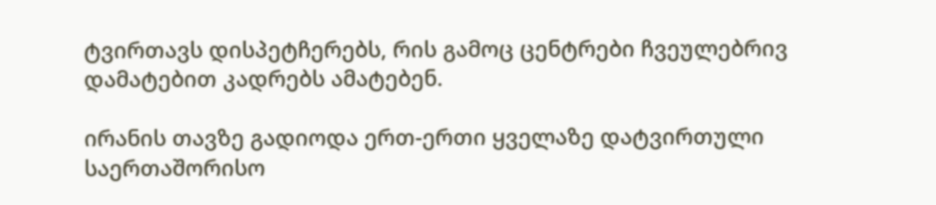ტვირთავს დისპეტჩერებს, რის გამოც ცენტრები ჩვეულებრივ დამატებით კადრებს ამატებენ.

ირანის თავზე გადიოდა ერთ-ერთი ყველაზე დატვირთული საერთაშორისო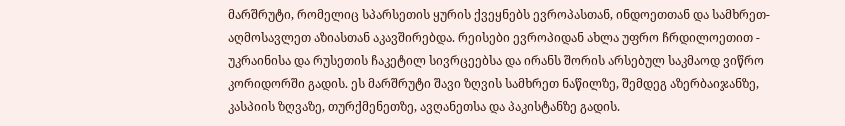მარშრუტი, რომელიც სპარსეთის ყურის ქვეყნებს ევროპასთან, ინდოეთთან და სამხრეთ-აღმოსავლეთ აზიასთან აკავშირებდა. რეისები ევროპიდან ახლა უფრო ჩრდილოეთით - უკრაინისა და რუსეთის ჩაკეტილ სივრცეებსა და ირანს შორის არსებულ საკმაოდ ვიწრო კორიდორში გადის. ეს მარშრუტი შავი ზღვის სამხრეთ ნაწილზე, შემდეგ აზერბაიჯანზე, კასპიის ზღვაზე, თურქმენეთზე, ავღანეთსა და პაკისტანზე გადის.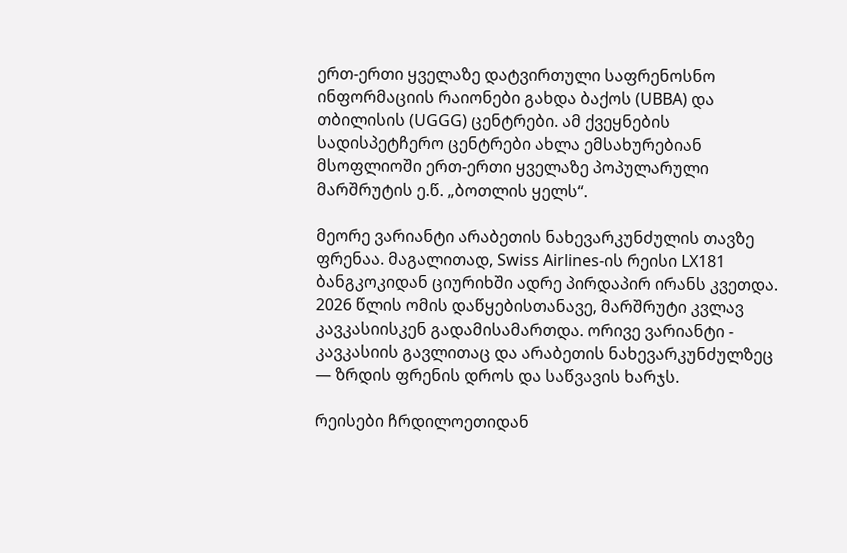ერთ-ერთი ყველაზე დატვირთული საფრენოსნო ინფორმაციის რაიონები გახდა ბაქოს (UBBA) და თბილისის (UGGG) ცენტრები. ამ ქვეყნების სადისპეტჩერო ცენტრები ახლა ემსახურებიან მსოფლიოში ერთ-ერთი ყველაზე პოპულარული მარშრუტის ე.წ. „ბოთლის ყელს“.

მეორე ვარიანტი არაბეთის ნახევარკუნძულის თავზე ფრენაა. მაგალითად, Swiss Airlines-ის რეისი LX181 ბანგკოკიდან ციურიხში ადრე პირდაპირ ირანს კვეთდა. 2026 წლის ომის დაწყებისთანავე, მარშრუტი კვლავ კავკასიისკენ გადამისამართდა. ორივე ვარიანტი - კავკასიის გავლითაც და არაბეთის ნახევარკუნძულზეც — ზრდის ფრენის დროს და საწვავის ხარჯს.

რეისები ჩრდილოეთიდან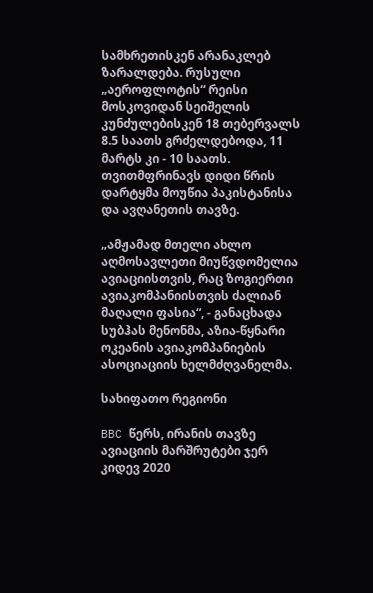სამხრეთისკენ არანაკლებ ზარალდება. რუსული „აეროფლოტის“ რეისი მოსკოვიდან სეიშელის კუნძულებისკენ 18 თებერვალს 8.5 საათს გრძელდებოდა, 11 მარტს კი - 10 საათს. თვითმფრინავს დიდი წრის დარტყმა მოუწია პაკისტანისა და ავღანეთის თავზე.

„ამჟამად მთელი ახლო აღმოსავლეთი მიუწვდომელია ავიაციისთვის, რაც ზოგიერთი ავიაკომპანიისთვის ძალიან მაღალი ფასია“, - განაცხადა სუბჰას მენონმა, აზია-წყნარი ოკეანის ავიაკომპანიების ასოციაციის ხელმძღვანელმა.

სახიფათო რეგიონი

BBC წერს, ირანის თავზე ავიაციის მარშრუტები ჯერ კიდევ 2020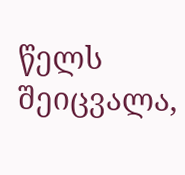წელს შეიცვალა,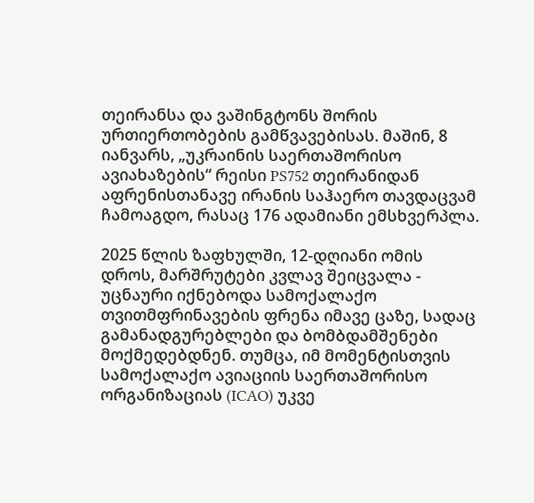თეირანსა და ვაშინგტონს შორის ურთიერთობების გამწვავებისას. მაშინ, 8 იანვარს, „უკრაინის საერთაშორისო ავიახაზების“ რეისი PS752 თეირანიდან აფრენისთანავე ირანის საჰაერო თავდაცვამ ჩამოაგდო, რასაც 176 ადამიანი ემსხვერპლა.

2025 წლის ზაფხულში, 12-დღიანი ომის დროს, მარშრუტები კვლავ შეიცვალა - უცნაური იქნებოდა სამოქალაქო თვითმფრინავების ფრენა იმავე ცაზე, სადაც გამანადგურებლები და ბომბდამშენები მოქმედებდნენ. თუმცა, იმ მომენტისთვის სამოქალაქო ავიაციის საერთაშორისო ორგანიზაციას (ICAO) უკვე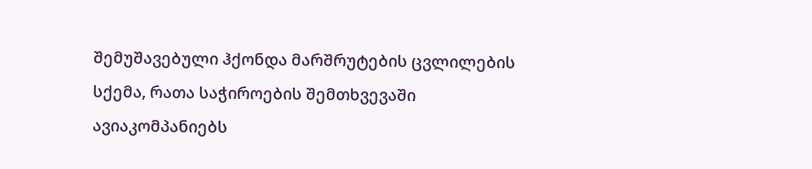შემუშავებული ჰქონდა მარშრუტების ცვლილების სქემა, რათა საჭიროების შემთხვევაში ავიაკომპანიებს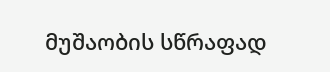მუშაობის სწრაფად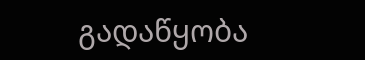გადაწყობა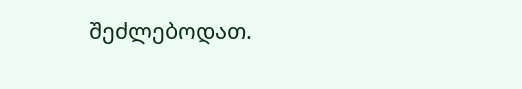შეძლებოდათ.